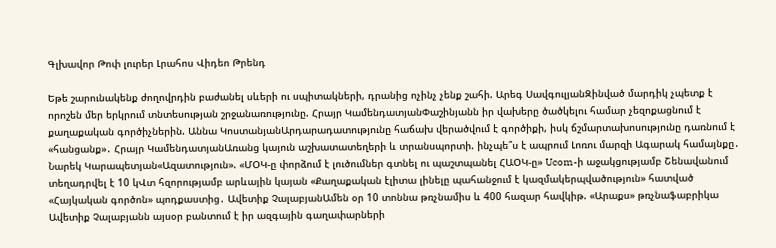Գլխավոր Թոփ լուրեր Լրահոս Վիդեո Թրենդ

Եթե շարունակենք ժողովրդին բաժանել սևերի ու սպիտակների, դրանից ոչինչ չենք շահի. Արեգ ՍավգուլյանԶինված մարդիկ չպետք է որոշեն մեր երկրում տնտեսության շրջանառությունը. Հրայր ԿամենդատյանՓաշինյանն իր վախերը ծածկելու համար չեզոքացնում է քաղաքական գործիչներին. Աննա ԿոստանյանԱրդարադատությունը հաճախ վերածվում է գործիքի, իսկ ճշմարտախոսությունը դառնում է «հանցանք»․ Հրայր ԿամենդատյանԱռանց կայուն աշխատատեղերի և տրանսպորտի. ինչպե՞ս է ապրում Լոռու մարզի Ագարակ համայնքը․ Նարեկ Կարապետյան«Ազատություն». «ՄՕԿ-ը փորձում է լուծումներ գտնել ու պաշտպանել ՀԱՕԿ-ը» Ucom-ի աջակցությամբ Շենավանում տեղադրվել է 10 կՎտ հզորությամբ արևային կայան «Քաղաքական էլիտա լինելը պահանջում է կազմակերպվածություն» հատված «Հայկական գործոն» պոդքաստից․ Ավետիք ՉալաբյանԱմեն օր 10 տոննա թռչնամիս և 400 հազար հավկիթ. «Արաքս» թռչնաֆաբրիկա Ավետիք Չալաբյանն այսօր բանտում է իր ազգային գաղափարների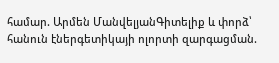համար. Արմեն ՄանվելյանԳիտելիք և փորձ՝ հանուն էներգետիկայի ոլորտի զարգացման.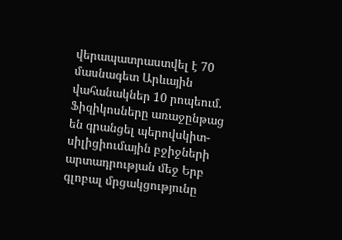վերապատրաստվել է 70 մասնագետ Արևային վահանակներ 10 րոպեում. Ֆիզիկոսները առաջընթաց են գրանցել պերովսկիտ-սիլիցիումային բջիջների արտադրության մեջ Երբ գլոբալ մրցակցությունը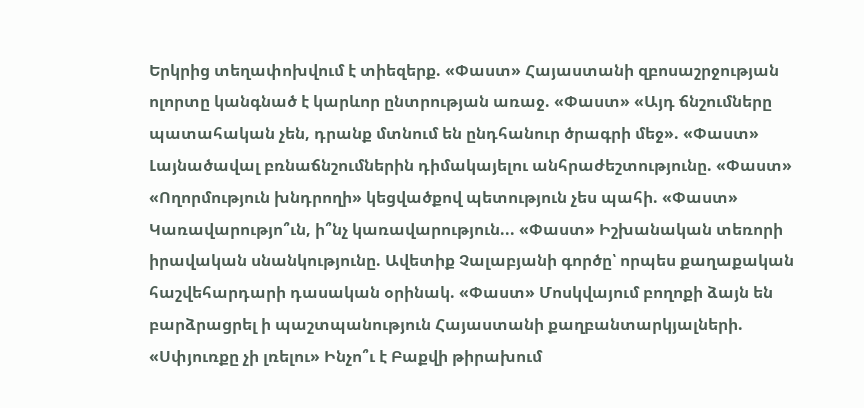Երկրից տեղափոխվում է տիեզերք. «Փաստ» Հայաստանի զբոսաշրջության ոլորտը կանգնած է կարևոր ընտրության առաջ. «Փաստ» «Այդ ճնշումները պատահական չեն, դրանք մտնում են ընդհանուր ծրագրի մեջ». «Փաստ» Լայնածավալ բռնաճնշումներին դիմակայելու անհրաժեշտությունը. «Փաստ» «Ողորմություն խնդրողի» կեցվածքով պետություն չես պահի. «Փաստ» Կառավարությո՞ւն, ի՞նչ կառավարություն... «Փաստ» Իշխանական տեռորի իրավական սնանկությունը. Ավետիք Չալաբյանի գործը՝ որպես քաղաքական հաշվեհարդարի դասական օրինակ. «Փաստ» Մոսկվայում բողոքի ձայն են բարձրացրել ի պաշտպանություն Հայաստանի քաղբանտարկյալների. «Սփյուռքը չի լռելու» Ինչո՞ւ է Բաքվի թիրախում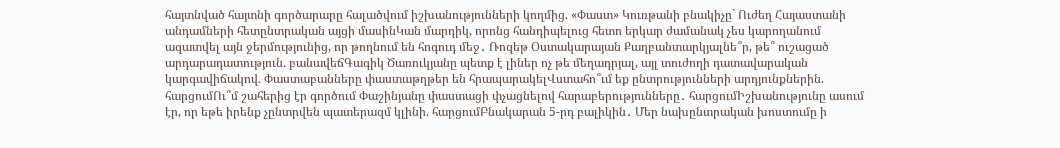հայտնված հայտնի գործարարը հալածվում իշխանությունների կողմից. «Փաստ» Կուռթանի բնակիչը` Ուժեղ Հայաստանի անդամների հետընտրական այցի մասինԿան մարդիկ, որոնց հանդիպելուց հետո երկար ժամանակ չես կարողանում ազատվել այն ջերմությունից, որ թողնում են հոգուդ մեջ․ Ռոզեթ Օստակարայան Քաղբանտարկյալնե՞ր, թե՞ ուշացած արդարադատություն. բանավեճԳագիկ Ծառուկյանը պետք է լիներ ոչ թե մեղադրյալ, այլ տուժողի դատավարական կարգավիճակով. Փաստաբանները փաստաթղթեր են հրապարակելՎստահո՞ւմ եք ընտրությունների արդյունքներին. հարցումՈւ՞մ շահերից էր գործում Փաշինյանը փաստացի փչացնելով հարաբերությունները․ հարցումԻշխանությունը ասում էր, որ եթե իրենք չընտրվեն պատերազմ կլինի. հարցումԲնակարան 5-րդ բալիկին․ Մեր նախընտրական խոստումը ի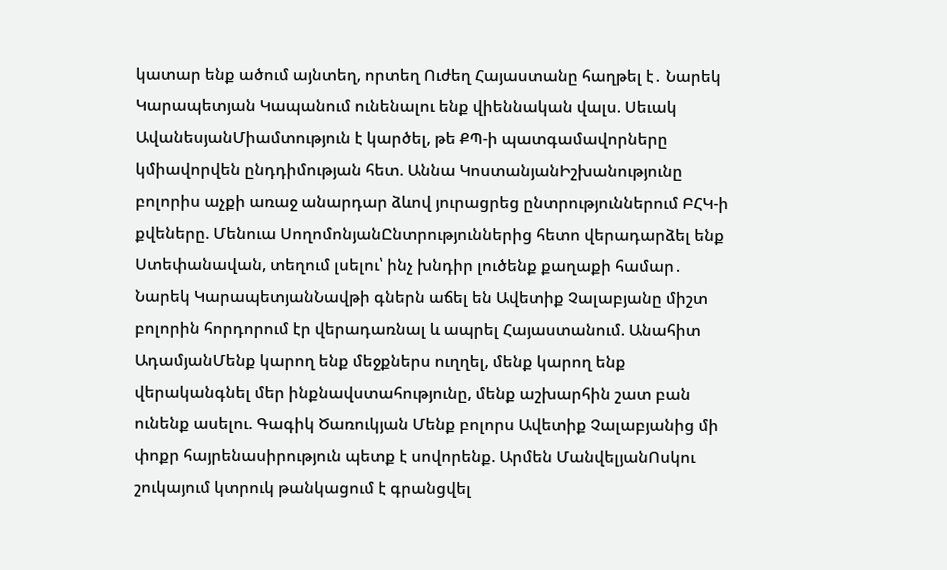կատար ենք ածում այնտեղ, որտեղ Ուժեղ Հայաստանը հաղթել է․ Նարեկ Կարապետյան Կապանում ունենալու ենք վիեննական վալս. Սեւակ ԱվանեսյանՄիամտություն է կարծել, թե ՔՊ-ի պատգամավորները կմիավորվեն ընդդիմության հետ. Աննա ԿոստանյանԻշխանությունը բոլորիս աչքի առաջ անարդար ձևով յուրացրեց ընտրություններում ԲՀԿ-ի քվեները. Մենուա ՍողոմոնյանԸնտրություններից հետո վերադարձել ենք Ստեփանավան, տեղում լսելու՝ ինչ խնդիր լուծենք քաղաքի համար․ Նարեկ ԿարապետյանՆավթի գներն աճել են Ավետիք Չալաբյանը միշտ բոլորին հորդորում էր վերադառնալ և ապրել Հայաստանում. Անահիտ ԱդամյանՄենք կարող ենք մեջքներս ուղղել, մենք կարող ենք վերականգնել մեր ինքնավստահությունը, մենք աշխարհին շատ բան ունենք ասելու. Գագիկ Ծառուկյան Մենք բոլորս Ավետիք Չալաբյանից մի փոքր հայրենասիրություն պետք է սովորենք. Արմեն ՄանվելյանՈսկու շուկայում կտրուկ թանկացում է գրանցվել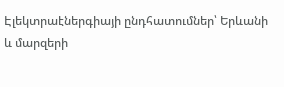Էլեկտրաէներգիայի ընդհատումներ՝ Երևանի և մարզերի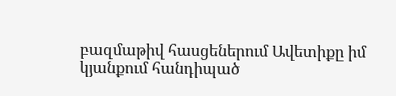բազմաթիվ հասցեներում Ավետիքը իմ կյանքում հանդիպած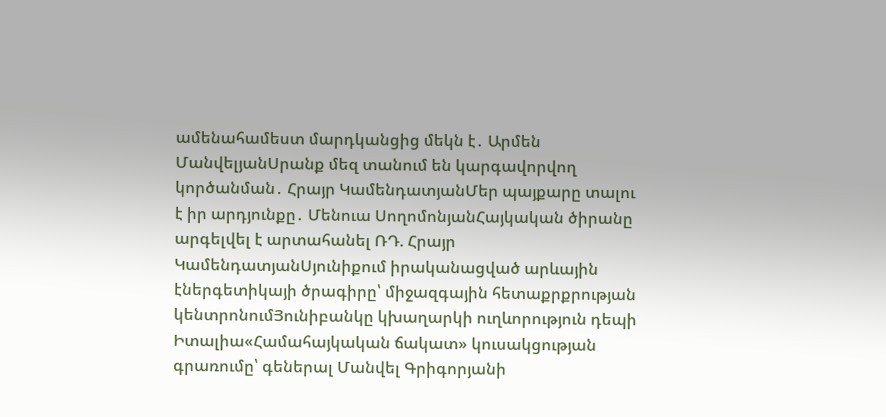ամենահամեստ մարդկանցից մեկն է․ Արմեն ՄանվելյանՍրանք մեզ տանում են կարգավորվող կործանման․ Հրայր ԿամենդատյանՄեր պայքարը տալու է իր արդյունքը․ Մենուա ՍողոմոնյանՀայկական ծիրանը արգելվել է արտահանել ՌԴ. Հրայր ԿամենդատյանՍյունիքում իրականացված արևային էներգետիկայի ծրագիրը՝ միջազգային հետաքրքրության կենտրոնումՅունիբանկը կխաղարկի ուղևորություն դեպի Իտալիա«Համահայկական ճակատ» կուսակցության գրառումը՝ գեներալ Մանվել Գրիգորյանի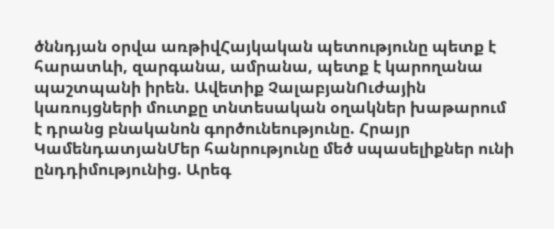ծննդյան օրվա առթիվՀայկական պետությունը պետք է հարատևի, զարգանա, ամրանա, պետք է կարողանա պաշտպանի իրեն. Ավետիք ՉալաբյանՈւժային կառույցների մուտքը տնտեսական օղակներ խաթարում է դրանց բնականոն գործունեությունը. Հրայր ԿամենդատյանՄեր հանրությունը մեծ սպասելիքներ ունի ընդդիմությունից. Արեգ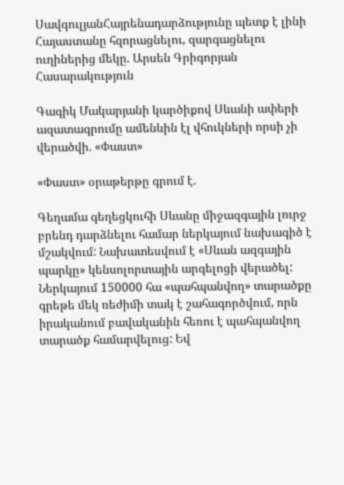ՍավգուլյանՀայրենադարձությունը պետք է լինի Հայաստանը հզորացնելու, զարգացնելու ուղիներից մեկը. Արսեն Գրիգորյան
Հասարակություն

Գագիկ Մակարյանի կարծիքով Սևանի ափերի ազատագրումը ամենևին էլ վհուկների որսի չի վերածվի. «Փաստ»

«Փաստ» օրաթերթը գրում է.

Գեղամա գեղեցկուհի Սևանը միջազգային լուրջ բրենդ դարձնելու համար ներկայում նախագիծ է մշակվում: Նախատեսվում է «Սևան ազգային պարկը» կենսոլորտային արգելոցի վերածել: Ներկայում 150000 հա «պահպանվող» տարածքը գրեթե մեկ ռեժիմի տակ է շահագործվում, որն իրականում բավականին հեռու է պահպանվող տարածք համարվելուց: Եվ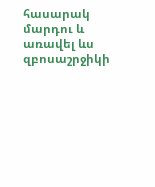հասարակ մարդու և առավել ևս զբոսաշրջիկի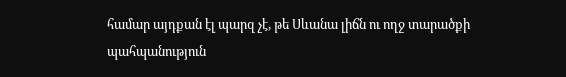համար այդքան էլ պարզ չէ, թե Սևանա լիճն ու ողջ տարածքի պահպանություն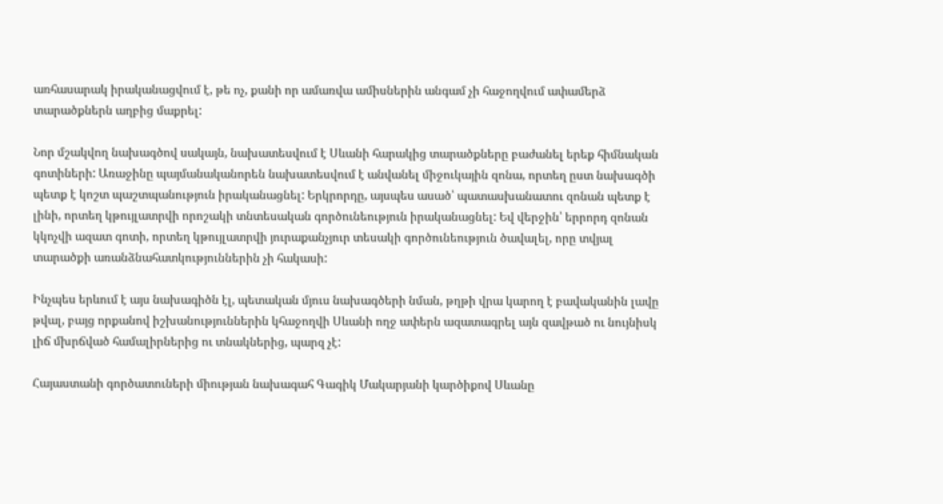առհասարակ իրականացվում է, թե ոչ, քանի որ ամառվա ամիսներին անգամ չի հաջողվում ափամերձ տարածքներն աղբից մաքրել:

Նոր մշակվող նախագծով սակայն, նախատեսվում է Սևանի հարակից տարածքները բաժանել երեք հիմնական գոտիների: Առաջինը պայմանականորեն նախատեսվում է անվանել միջուկային զոնա, որտեղ ըստ նախագծի պետք է կոշտ պաշտպանություն իրականացնել: Երկրորդը, այսպես ասած՝ պատասխանատու զոնան պետք է լինի, որտեղ կթույլատրվի որոշակի տնտեսական գործունեություն իրականացնել: Եվ վերջին՝ երրորդ զոնան կկոչվի ազատ գոտի, որտեղ կթույլատրվի յուրաքանչյուր տեսակի գործունեություն ծավալել, որը տվյալ տարածքի առանձնահատկություններին չի հակասի:

Ինչպես երևում է այս նախագիծն էլ, պետական մյուս նախագծերի նման, թղթի վրա կարող է բավականին լավը թվալ, բայց որքանով իշխանություններին կհաջողվի Սևանի ողջ ափերն ազատագրել այն զավթած ու նույնիսկ լիճ մխրճված համալիրներից ու տնակներից, պարզ չէ:

Հայաստանի գործատուների միության նախագահ Գագիկ Մակարյանի կարծիքով Սևանը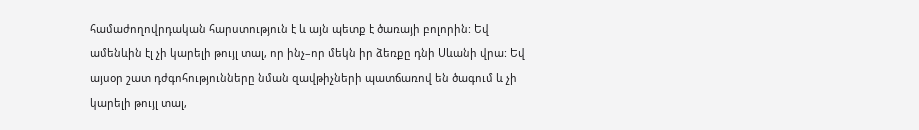համաժողովրդական հարստություն է և այն պետք է ծառայի բոլորին: Եվ ամենևին էլ չի կարելի թույլ տալ, որ ինչ–որ մեկն իր ձեռքը դնի Սևանի վրա: Եվ այսօր շատ դժգոհությունները նման զավթիչների պատճառով են ծագում և չի կարելի թույլ տալ,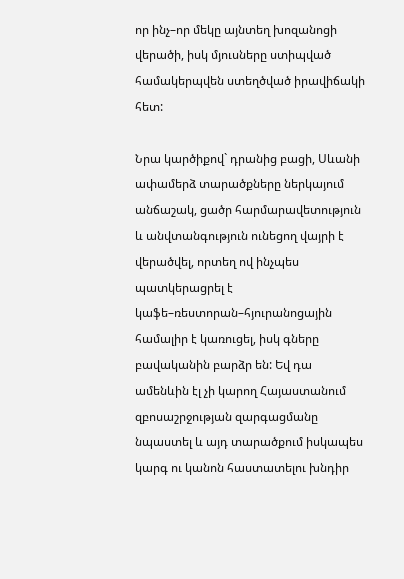որ ինչ–որ մեկը այնտեղ խոզանոցի վերածի, իսկ մյուսները ստիպված համակերպվեն ստեղծված իրավիճակի հետ:

Նրա կարծիքով` դրանից բացի, Սևանի ափամերձ տարածքները ներկայում անճաշակ, ցածր հարմարավետություն և անվտանգություն ունեցող վայրի է վերածվել, որտեղ ով ինչպես պատկերացրել է կաֆե–ռեստորան–հյուրանոցային համալիր է կառուցել, իսկ գները բավականին բարձր են: Եվ դա ամենևին էլ չի կարող Հայաստանում զբոսաշրջության զարգացմանը նպաստել և այդ տարածքում իսկապես կարգ ու կանոն հաստատելու խնդիր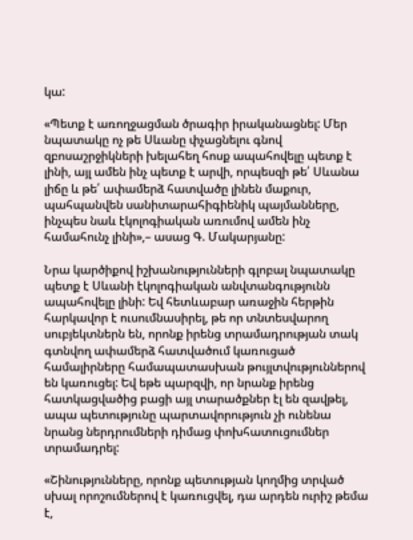կա:

«Պետք է առողջացման ծրագիր իրականացնել: Մեր նպատակը ոչ թե Սևանը փչացնելու գնով զբոսաշրջիկների խելահեղ հոսք ապահովելը պետք է լինի, այլ ամեն ինչ պետք է արվի, որպեսզի թե՛ Սևանա լիճը և թե՛ ափամերձ հատվածը լինեն մաքուր, պահպանվեն սանիտարահիգիենիկ պայմանները, ինչպես նաև էկոլոգիական առումով ամեն ինչ համահունչ լինի»,– ասաց Գ. Մակարյանը:

Նրա կարծիքով իշխանությունների գլոբալ նպատակը պետք է Սևանի էկոլոգիական անվտանգությունն ապահովելը լինի: Եվ հետևաբար առաջին հերթին հարկավոր է ուսումնասիրել, թե որ տնտեսվարող սուբյեկտներն են, որոնք իրենց տրամադրության տակ գտնվող ափամերձ հատվածում կառուցած համալիրները համապատասխան թույլտվություններով են կառուցել: Եվ եթե պարզվի, որ նրանք իրենց հատկացվածից բացի այլ տարածքներ էլ են զավթել, ապա պետությունը պարտավորություն չի ունենա նրանց ներդրումների դիմաց փոխհատուցումներ տրամադրել:

«Շինությունները, որոնք պետության կողմից տրված սխալ որոշումներով է կառուցվել, դա արդեն ուրիշ թեմա է,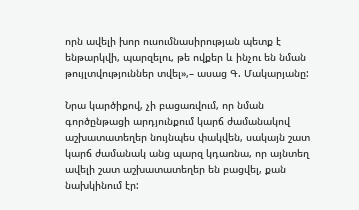որն ավելի խոր ուսումնասիրության պետք է ենթարկվի, պարզելու, թե ովքեր և ինչու են նման թույլտվություններ տվել»,– ասաց Գ. Մակարյանը:

Նրա կարծիքով, չի բացառվում, որ նման գործընթացի արդյունքում կարճ ժամանակով աշխատատեղեր նույնպես փակվեն, սակայն շատ կարճ ժամանակ անց պարզ կդառնա, որ այնտեղ ավելի շատ աշխատատեղեր են բացվել, քան նախկինում էր: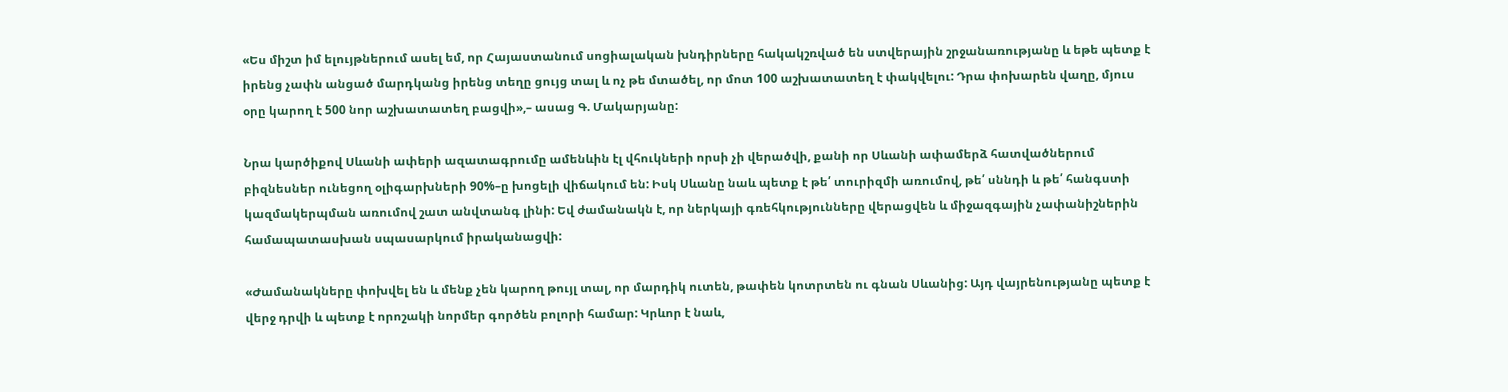«Ես միշտ իմ ելույթներում ասել եմ, որ Հայաստանում սոցիալական խնդիրները հակակշռված են ստվերային շրջանառությանը և եթե պետք է իրենց չափն անցած մարդկանց իրենց տեղը ցույց տալ և ոչ թե մտածել, որ մոտ 100 աշխատատեղ է փակվելու: Դրա փոխարեն վաղը, մյուս օրը կարող է 500 նոր աշխատատեղ բացվի»,– ասաց Գ. Մակարյանը:

Նրա կարծիքով Սևանի ափերի ազատագրումը ամենևին էլ վհուկների որսի չի վերածվի, քանի որ Սևանի ափամերձ հատվածներում բիզնեսներ ունեցող օլիգարխների 90%–ը խոցելի վիճակում են: Իսկ Սևանը նաև պետք է թե՛ տուրիզմի առումով, թե՛ սննդի և թե՛ հանգստի կազմակերպման առումով շատ անվտանգ լինի: Եվ ժամանակն է, որ ներկայի գռեհկությունները վերացվեն և միջազգային չափանիշներին համապատասխան սպասարկում իրականացվի:

«Ժամանակները փոխվել են և մենք չեն կարող թույլ տալ, որ մարդիկ ուտեն, թափեն կոտրտեն ու գնան Սևանից: Այդ վայրենությանը պետք է վերջ դրվի և պետք է որոշակի նորմեր գործեն բոլորի համար: Կրևոր է նաև,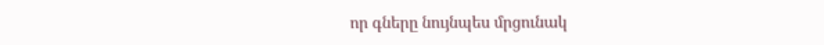որ գները նույնպես մրցունակ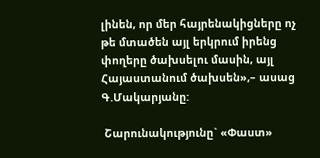լինեն, որ մեր հայրենակիցները ոչ թե մտածեն այլ երկրում իրենց փողերը ծախսելու մասին, այլ Հայաստանում ծախսեն»,– ասաց Գ.Մակարյանը:

 Շարունակությունը` «Փաստ»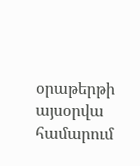օրաթերթի այսօրվա համարում